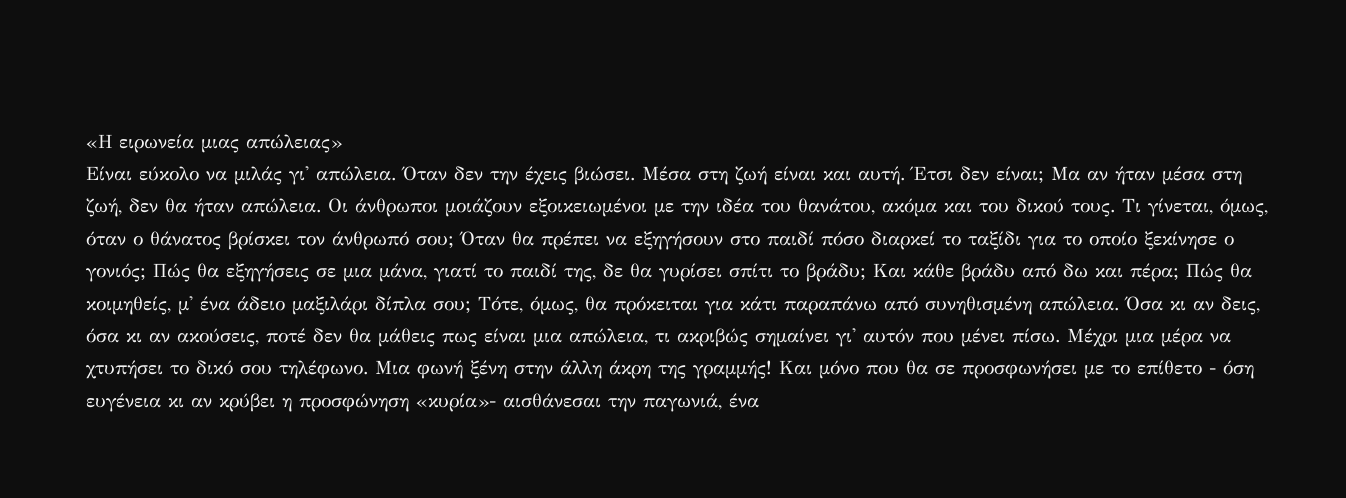«Η ειρωνεία μιας απώλειας»
Είναι εύκολο να μιλάς γι' απώλεια. Όταν δεν την έχεις βιώσει. Μέσα στη ζωή είναι και αυτή. Έτσι δεν είναι; Μα αν ήταν μέσα στη ζωή, δεν θα ήταν απώλεια. Οι άνθρωποι μοιάζουν εξοικειωμένοι με την ιδέα του θανάτου, ακόμα και του δικού τους. Τι γίνεται, όμως, όταν ο θάνατος βρίσκει τον άνθρωπό σου; Όταν θα πρέπει να εξηγήσουν στο παιδί πόσο διαρκεί το ταξίδι για το οποίο ξεκίνησε ο γονιός; Πώς θα εξηγήσεις σε μια μάνα, γιατί το παιδί της, δε θα γυρίσει σπίτι το βράδυ; Και κάθε βράδυ από δω και πέρα; Πώς θα κοιμηθείς, μ' ένα άδειο μαξιλάρι δίπλα σου; Τότε, όμως, θα πρόκειται για κάτι παραπάνω από συνηθισμένη απώλεια. Όσα κι αν δεις, όσα κι αν ακούσεις, ποτέ δεν θα μάθεις πως είναι μια απώλεια, τι ακριβώς σημαίνει γι' αυτόν που μένει πίσω. Μέχρι μια μέρα να χτυπήσει το δικό σου τηλέφωνο. Μια φωνή ξένη στην άλλη άκρη της γραμμής! Και μόνο που θα σε προσφωνήσει με το επίθετο - όση ευγένεια κι αν κρύβει η προσφώνηση «κυρία»- αισθάνεσαι την παγωνιά, ένα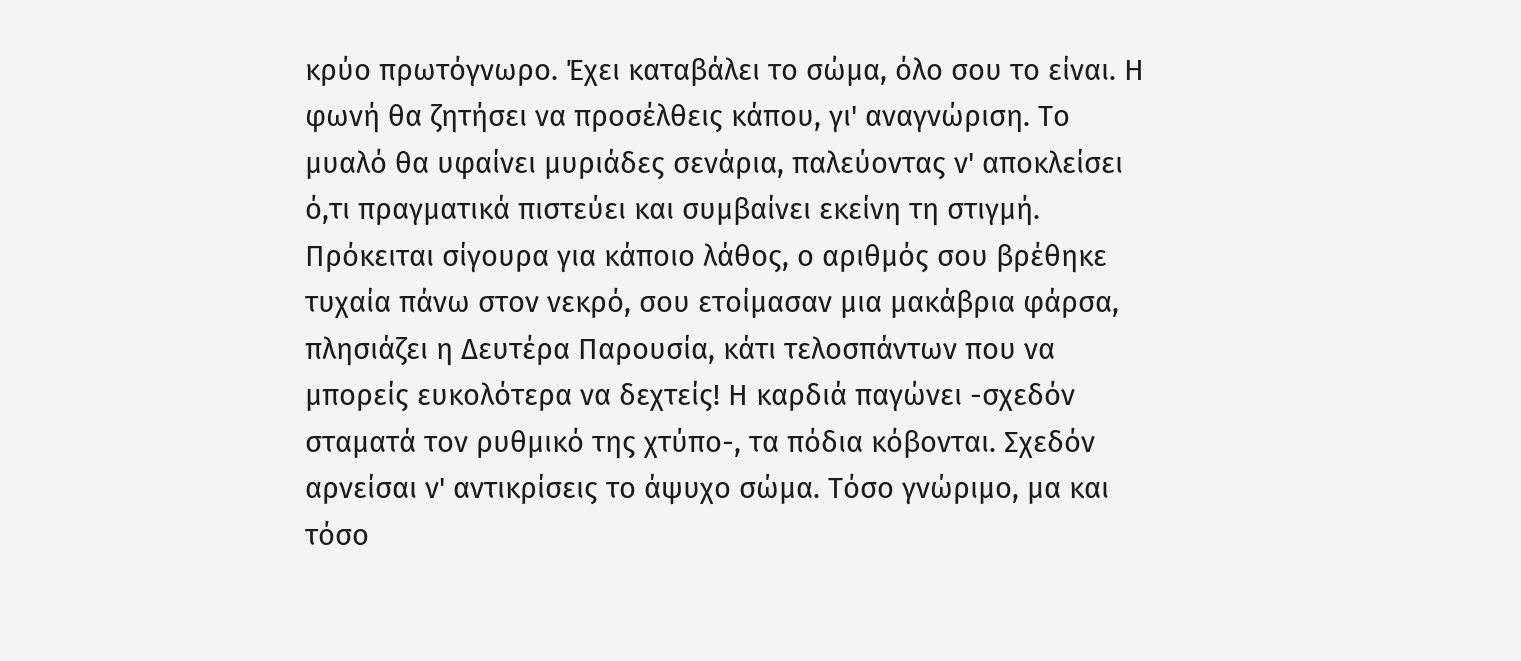κρύο πρωτόγνωρο. Έχει καταβάλει το σώμα, όλο σου το είναι. Η φωνή θα ζητήσει να προσέλθεις κάπου, γι' αναγνώριση. Το μυαλό θα υφαίνει μυριάδες σενάρια, παλεύοντας ν' αποκλείσει ό,τι πραγματικά πιστεύει και συμβαίνει εκείνη τη στιγμή. Πρόκειται σίγουρα για κάποιο λάθος, ο αριθμός σου βρέθηκε τυχαία πάνω στον νεκρό, σου ετοίμασαν μια μακάβρια φάρσα, πλησιάζει η Δευτέρα Παρουσία, κάτι τελοσπάντων που να μπορείς ευκολότερα να δεχτείς! Η καρδιά παγώνει -σχεδόν σταματά τον ρυθμικό της χτύπο-, τα πόδια κόβονται. Σχεδόν αρνείσαι ν' αντικρίσεις το άψυχο σώμα. Τόσο γνώριμο, μα και τόσο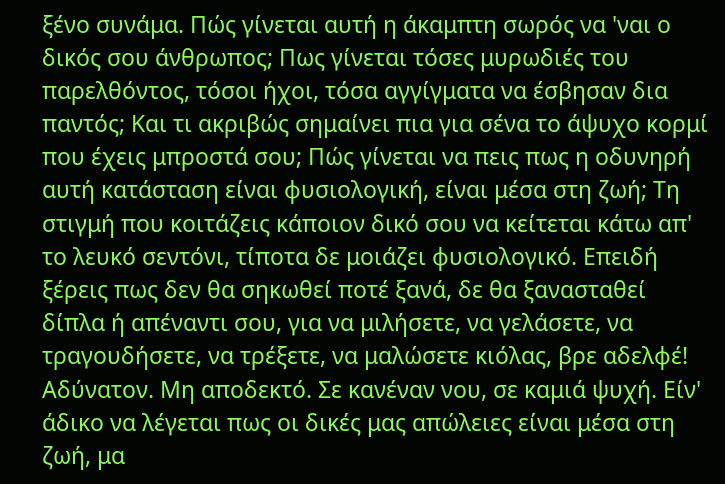ξένο συνάμα. Πώς γίνεται αυτή η άκαμπτη σωρός να 'ναι ο δικός σου άνθρωπος; Πως γίνεται τόσες μυρωδιές του παρελθόντος, τόσοι ήχοι, τόσα αγγίγματα να έσβησαν δια παντός; Και τι ακριβώς σημαίνει πια για σένα το άψυχο κορμί που έχεις μπροστά σου; Πώς γίνεται να πεις πως η οδυνηρή αυτή κατάσταση είναι φυσιολογική, είναι μέσα στη ζωή; Τη στιγμή που κοιτάζεις κάποιον δικό σου να κείτεται κάτω απ' το λευκό σεντόνι, τίποτα δε μοιάζει φυσιολογικό. Επειδή ξέρεις πως δεν θα σηκωθεί ποτέ ξανά, δε θα ξανασταθεί δίπλα ή απέναντι σου, για να μιλήσετε, να γελάσετε, να τραγουδήσετε, να τρέξετε, να μαλώσετε κιόλας, βρε αδελφέ! Αδύνατον. Μη αποδεκτό. Σε κανέναν νου, σε καμιά ψυχή. Είν' άδικο να λέγεται πως οι δικές μας απώλειες είναι μέσα στη ζωή, μα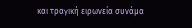και τραγική ειρωνεία συνάμα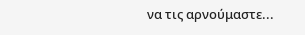να τις αρνούμαστε...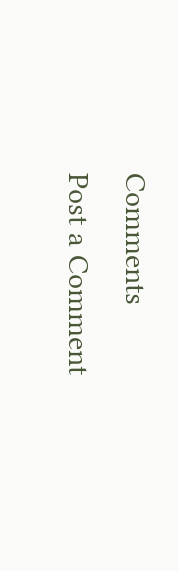Comments
Post a Comment